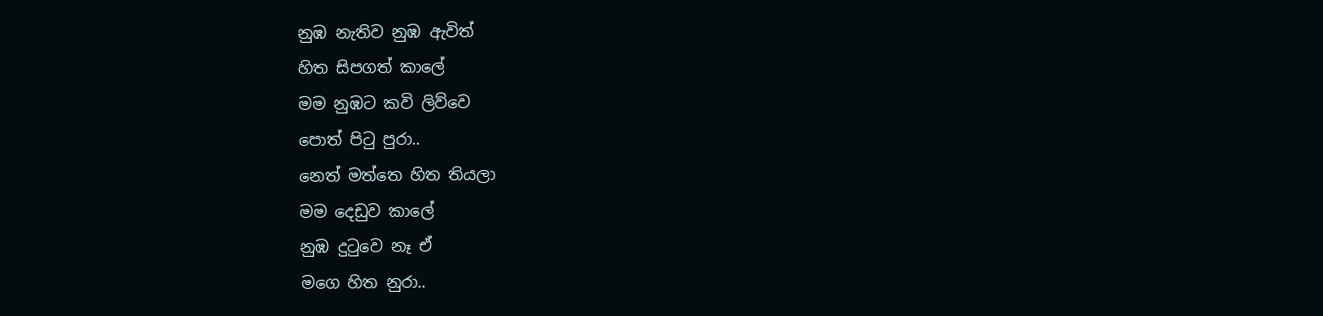නුඹ නැතිව නුඹ ඇවිත්
හිත සිපගත් කාලේ
මම නුඹට කවි ලිව්වෙ
පොත් පිටු පුරා..
නෙත් මත්තෙ හිත තියලා
මම දෙඩුව කාලේ
නුඹ දුටුවෙ නෑ ඒ
මගෙ හිත නුරා..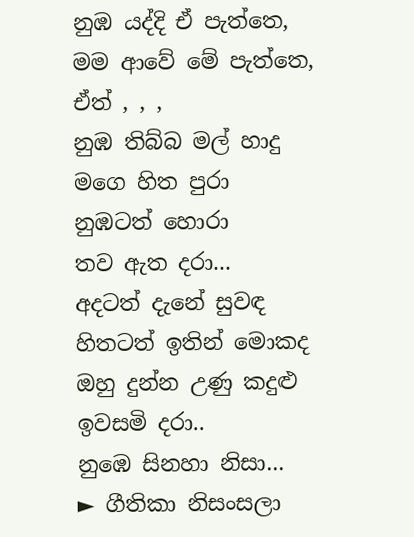නුඹ යද්දි ඒ පැත්තෙ,
මම ආවේ මේ පැත්තෙ,
ඒත් , , ,
නුඹ තිබ්බ මල් හාදු
මගෙ හිත පුරා
නුඹටත් හොරා
තව ඇත දරා...
අදටත් දැනේ සුවඳ
හිතටත් ඉතින් මොකද
ඔහු දුන්න උණු කදුළු ඉවසමි දරා..
නුඹෙ සිනහා නිසා...
► ගීතිකා නිසංසලා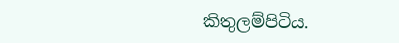කිතුලම්පිටිය.